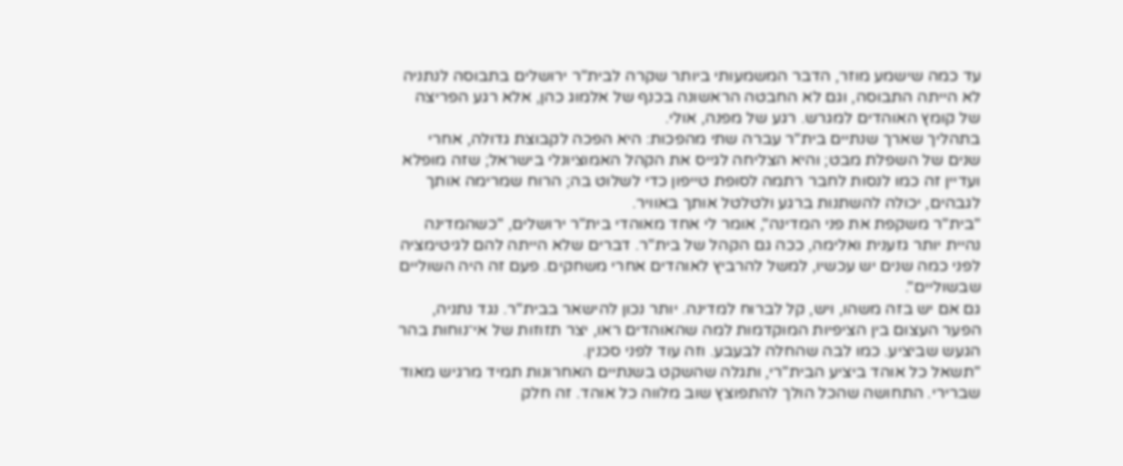עד כמה שישמע מוזר, הדבר המשמעותי ביותר שקרה לבית"ר ירושלים בתבוסה לנתניה לא הייתה התבוסה, וגם לא החבטה הראשונה בכנף של אלמוג כהן, אלא רגע הפריצה של קומץ האוהדים למגרש. רגע של מפנה, אולי.
בתהליך שארך שנתיים בית"ר עברה שתי מהפכות: היא הפכה לקבוצת גדולה, אחרי שנים של השפלת מבט; והיא הצליחה לגייס את הקהל האמוציונלי בישראל; שזה מופלא ועדיין זה כמו לנסות לחבר רתמה לסופת טייפון כדי לשלוט בה; הרוח שמרימה אותך לגבהים, יכולה להשתנות ברגע ולטלטל אותך באוויר.
"בית"ר משקפת את פני המדינה", אומר לי אחד מאוהדי בית"ר ירושלים, "כשהמדינה נהיית יותר גזענית ואלימה, ככה גם הקהל של בית"ר. דברים שלא הייתה להם לגיטימציה לפני כמה שנים יש עכשיו, למשל להרביץ לאוהדים אחרי משחקים. פעם זה היה השוליים שבשוליים".
גם אם יש בזה משהו, ויש, קל לברוח למדינה. יותר נכון להישאר בבית"ר. נגד נתניה, הפער העצום בין הציפיות המוקדמות למה שהאוהדים ראו, יצר תזוזות של אי־נוחות בהר הגעש שביציע. כמו לבה שהחלה לבעבע. וזה עוד לפני סכנין.
"תשאל כל אוהד ביציע הבית"רי, ותגלה שהשקט בשנתיים האחרונות תמיד מרגיש מאוד שברירי. התחושה שהכל הולך להתפוצץ שוב מלווה כל אוהד. זה חלק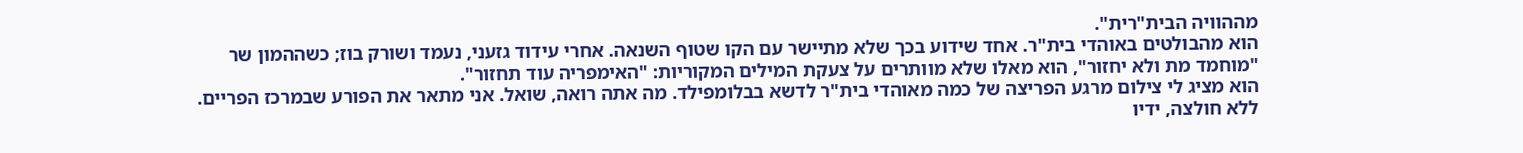מההוויה הבית"רית".
הוא מהבולטים באוהדי בית"ר. אחד שידוע בכך שלא מתיישר עם הקו שטוף השנאה. אחרי עידוד גזעני, נעמד ושורק בוז; כשההמון שר "מוחמד מת ולא יחזור", הוא מאלו שלא מוותרים על צעקת המילים המקוריות: "האימפריה עוד תחזור".
הוא מציג לי צילום מרגע הפריצה של כמה מאוהדי בית"ר לדשא בבלומפילד. מה אתה רואה, שואל. אני מתאר את הפורע שבמרכז הפריים. ללא חולצה, ידיו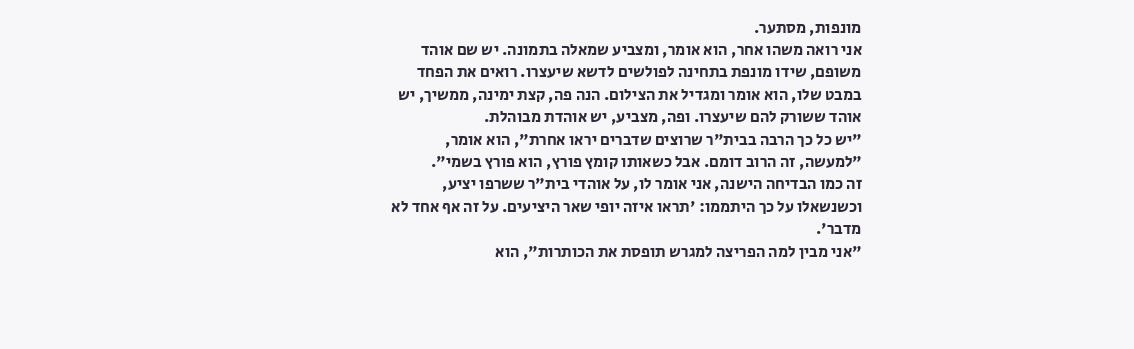מונפות, מסתער.
אני רואה משהו אחר, הוא אומר, ומצביע שמאלה בתמונה. יש שם אוהד משופם, שידו מונפת בתחינה לפולשים לדשא שיעצרו. רואים את הפחד במבט שלו, הוא אומר ומגדיל את הצילום. הנה פה, קצת ימינה, ממשיך, יש אוהד ששורק להם שיעצרו. ופה, מצביע, יש אוהדת מבוהלת.
"יש כל כך הרבה בבית"ר שרוצים שדברים יראו אחרת", הוא אומר, "למעשה, זה הרוב דומם. אבל כשאותו קומץ פורץ, הוא פורץ בשמי".
זה כמו הבדיחה הישנה, אני אומר לו, על אוהדי בית"ר ששרפו יציע, וכשנשאלו על כך היתממו: 'תראו איזה יופי שאר היציעים. על זה אף אחד לא מדבר'.
"אני מבין למה הפריצה למגרש תופסת את הכותרות", הוא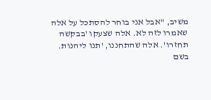משיב, "אבל אני בוחר להסתכל על אלה שאמרו לזה לא. אלה שצעקו 'בבקשה תחזרו'. אלה שהתחננו, 'תנו ליהנות. בשם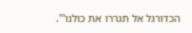הכדורגל אל תגררו את כולנו'".